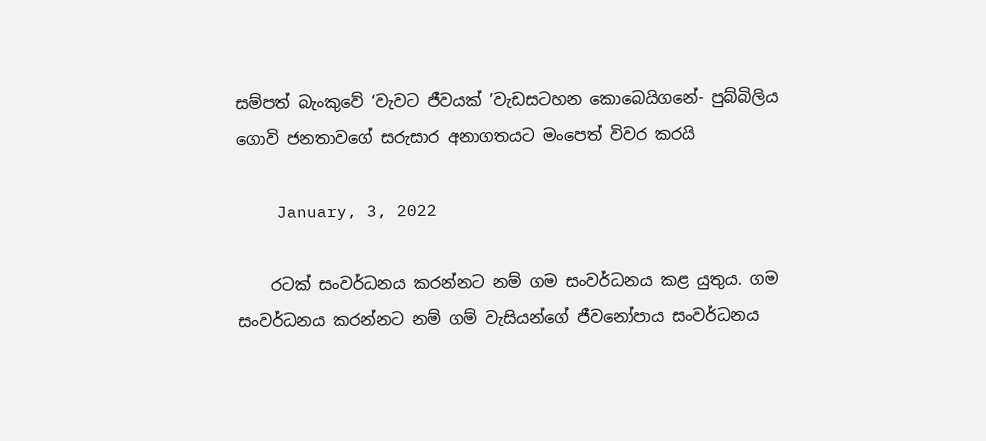සම්පත් බැංකුවේ ‘වැවට ජීවයක් ’වැඩසටහන කොබෙයිගනේ- පුබ්බිලිය ගොවි ජනතාවගේ සරුසාර අනාගතයට මංපෙත් විවර කරයි

    January, 3, 2022

    රටක් සංවර්ධනය කරන්නට නම් ගම සංවර්ධනය කළ යුතුය. ගම සංවර්ධනය කරන්නට නම් ගම් වැසියන්ගේ ජීවනෝපාය සංවර්ධනය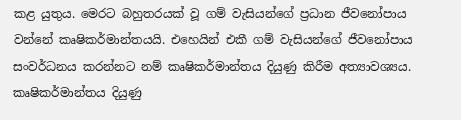කළ යුතුය. මෙරට බහුතරයක් වූ ගම් වැසියන්ගේ ප්‍රධාන ජීවනෝපාය වන්නේ කෘෂිකර්මාන්තයයි. එහෙයින් එකී ගම් වැසියන්ගේ ජීවනෝපාය සංවර්ධනය කරන්නට නම් කෘෂිකර්මාන්තය දියුණු කිරීම අත්‍යාවශ්‍යය. කෘෂිකර්මාන්තය දියුණු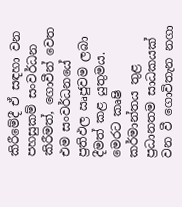කිරීමේදී ඒ සඳහා වන පහසුකම් සංවර්ධන කිරීමත්, ගොවීන් වෙත එම සංවර්ධනයේ ප්‍රතිඵල ඍජුවම ලබා දීමත් කළ යුතුමය. මෙරට කෘෂි කර්මාන්තය තුළ ප්‍රධානතම සාධකයක් වන වී ගොවිතැන නගා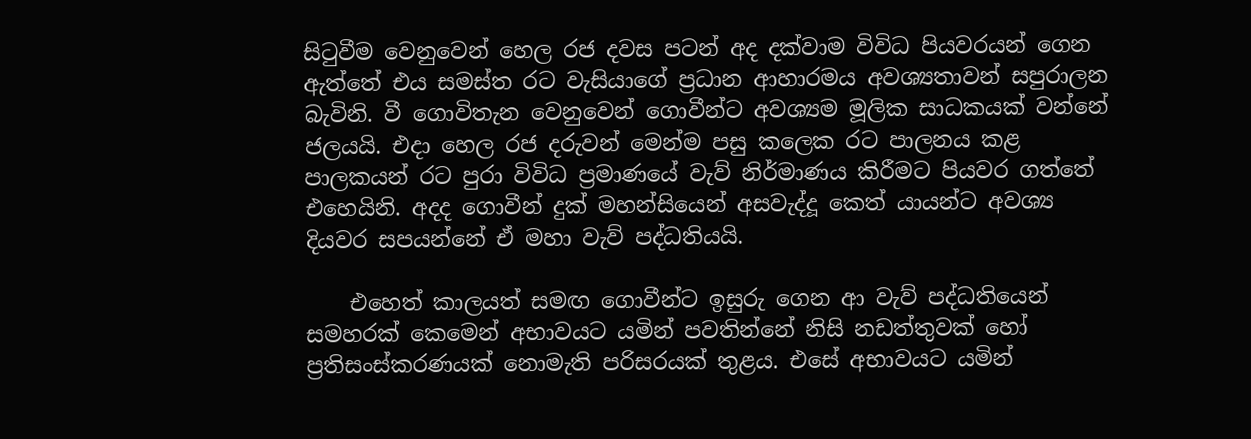සිටුවීම වෙනුවෙන් හෙල රජ දවස පටන් අද දක්වාම විවිධ පියවරයන් ගෙන ඇත්තේ එය සමස්ත රට වැසියාගේ ප්‍රධාන ආහාරමය අවශ්‍යතාවන් සපුරාලන බැවිනි. වී ගොවිතැන වෙනුවෙන් ගොවීන්ට අවශ්‍යම මූලික සාධකයක් වන්නේ ජලයයි. එදා හෙල රජ දරුවන් මෙන්ම පසු කලෙක රට පාලනය කළ පාලකයන් රට පුරා විවිධ ප්‍රමාණයේ වැව් නිර්මාණය කිරීමට පියවර ගත්තේ එහෙයිනි. අදද ගොවීන් දුක් මහන්සියෙන් අසවැද්දූ කෙත් යායන්ට අවශ්‍ය දියවර සපයන්නේ ඒ මහා වැව් පද්ධතියයි.

    එහෙත් කාලයත් සමඟ ගොවීන්ට ඉසුරු ගෙන ආ වැව් පද්ධතියෙන් සමහරක් කෙමෙන් අභාවයට යමින් පවතින්නේ නිසි නඩත්තුවක් හෝ ප්‍රතිසංස්කරණයක් නොමැති පරිසරයක් තුළය. එසේ අභාවයට යමින්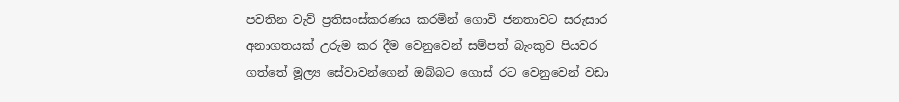පවතින වැව් ප්‍රතිසංස්කරණය කරමින් ගොවි ජනතාවට සරුසාර අනාගතයක් උරුම කර දීම වෙනුවෙන් සම්පත් බැංකුව පියවර ගත්තේ මූල්‍ය සේවාවන්ගෙන් ඔබ්බට ගොස් රට වෙනුවෙන් වඩා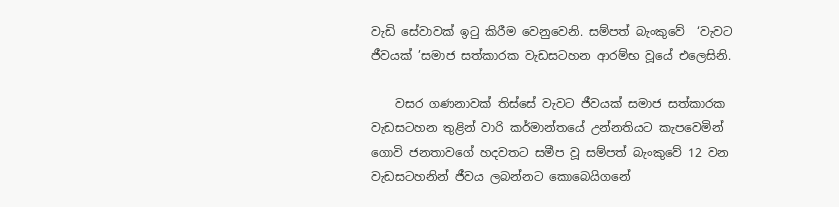වැඩි සේවාවක් ඉටු කිරීම වෙනුවෙනි. සම්පත් බැංකුවේ  ‘වැවට ජීවයක් ’සමාජ සත්කාරක වැඩසටහන ආරම්භ වූයේ එලෙසිනි.

    වසර ගණනාවක් තිස්සේ වැවට ජීවයක් සමාජ සත්කාරක වැඩසටහන තුළින් වාරි කර්මාන්තයේ උන්නතියට කැපවෙමින් ගොවි ජනතාවගේ හදවතට සමීප වූ සම්පත් බැංකුවේ 12 වන වැඩසටහනින් ජීවය ලබන්නට කොබෙයිගනේ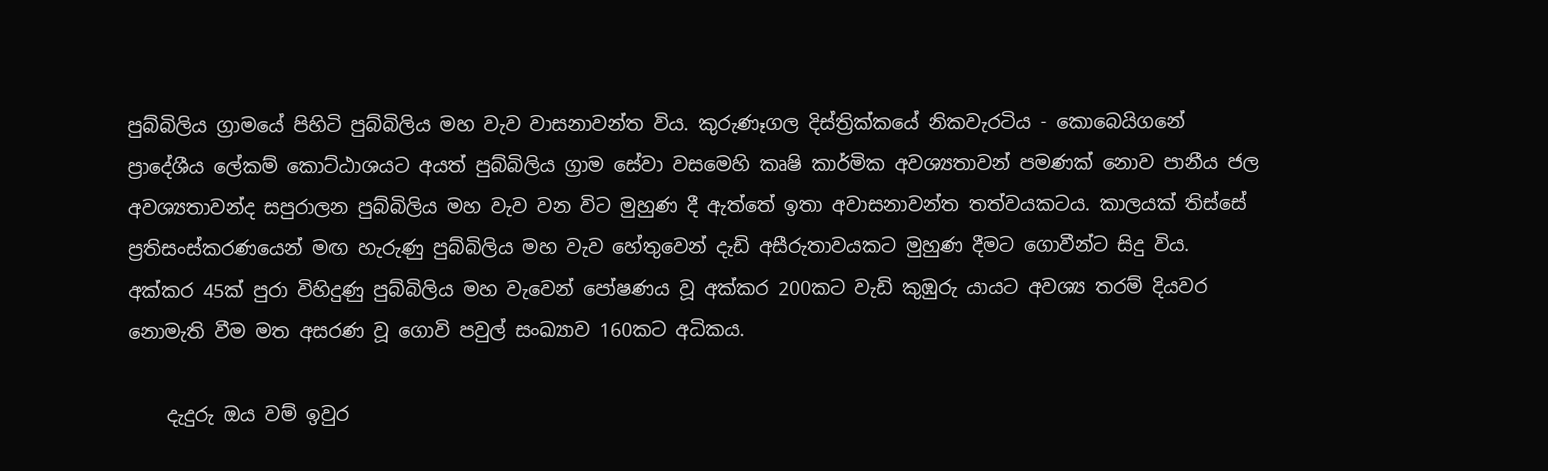පුබ්බිලිය ග්‍රාමයේ පිහිටි පුබ්බිලිය මහ වැව වාසනාවන්ත විය. කුරුණෑගල දිස්ත්‍රික්කයේ නිකවැරටිය - කොබෙයිගනේ ප්‍රාදේශීය ලේකම් කොට්ඨාශයට අයත් පුබ්බිලිය ග්‍රාම සේවා වසමෙහි කෘෂි කාර්මික අවශ්‍යතාවන් පමණක් නොව පානීය ජල අවශ්‍යතාවන්ද සපුරාලන පුබ්බිලිය මහ වැව වන විට මුහුණ දී ඇත්තේ ඉතා අවාසනාවන්ත තත්වයකටය. කාලයක් තිස්සේ ප්‍රතිසංස්කරණයෙන් මඟ හැරුණු පුබ්බිලිය මහ වැව හේතුවෙන් දැඩි අසීරුතාවයකට මුහුණ දීමට ගොවීන්ට සිදු විය. අක්කර 45ක් පුරා විහිදුණු පුබ්බිලිය මහ වැවෙන් පෝෂණය වූ අක්කර 200කට වැඩි කුඹුරු යායට අවශ්‍ය තරම් දියවර නොමැති වීම මත අසරණ වූ ගොවි පවුල් සංඛ්‍යාව 160කට අධිකය.

    දැදුරු ඔය වම් ඉවුර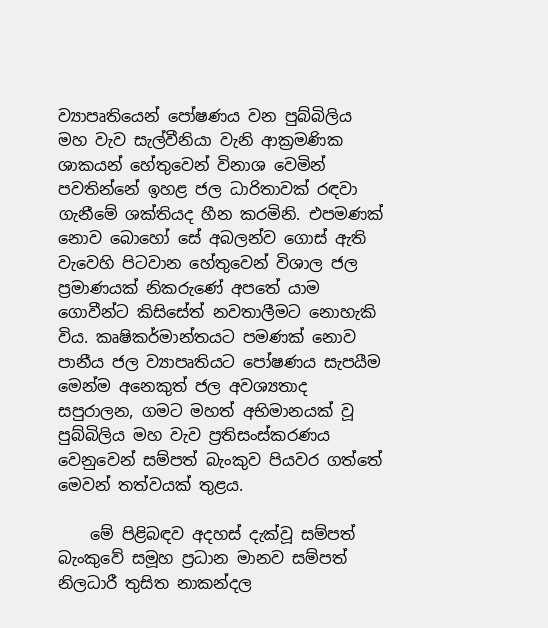ව්‍යාපෘතියෙන් පෝෂණය වන පුබ්බිලිය මහ වැව සැල්වීනියා වැනි ආක්‍රමණික ශාකයන් හේතුවෙන් විනාශ වෙමින් පවතින්නේ ඉහළ ජල ධාරිතාවක් රඳවා ගැනීමේ ශක්තියද හීන කරමිනි. එපමණක් නොව බොහෝ සේ අබලන්ව ගොස් ඇති වැවෙහි පිටවාන හේතුවෙන් විශාල ජල ප්‍රමාණයක් නිකරුණේ අපතේ යාම ගොවීන්ට කිසිසේත් නවතාලීමට නොහැකි විය. කෘෂිකර්මාන්තයට පමණක් නොව පානීය ජල ව්‍යාපෘතියට පෝෂණය සැපයීම මෙන්ම අනෙකුත් ජල අවශ්‍යතාද සපුරාලන, ගමට මහත් අභිමානයක් වූ පුබ්බිලිය මහ වැව ප්‍රතිසංස්කරණය වෙනුවෙන් සම්පත් බැංකුව පියවර ගත්තේ මෙවන් තත්වයක් තුළය.

    මේ පිළිබඳව අදහස් දැක්වූ සම්පත් බැංකුවේ සමූහ ප්‍රධාන මානව සම්පත් නිලධාරී තුසිත නාකන්දල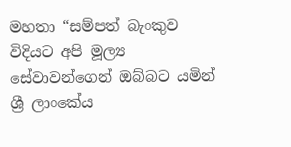මහතා “සම්පත් බැංකුව විදියට අපි මූල්‍ය සේවාවන්ගෙන් ඔබ්බට යමින් ශ්‍රී ලාංකේය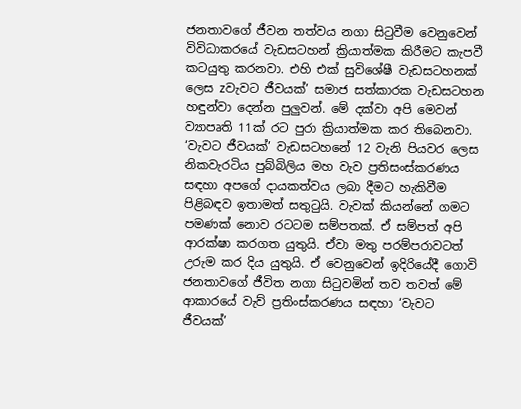ජනතාවගේ ජීවන තත්වය නගා සිටුවීම වෙනුවෙන් විවිධාකරයේ වැඩසටහන් ක්‍රියාත්මක කිරීමට කැපවී කටයුතු කරනවා. එහි එක් සුවිශේෂී වැඩසටහනක් ලෙස zවැවට ජීවයක්’ සමාජ සත්කාරක වැඩසටහන හඳුන්වා දෙන්න පුලුවන්. මේ දක්වා අපි මෙවන් ව්‍යාපෘති 11ක් රට පුරා ක්‍රියාත්මක කර තිබෙනවා. ‘වැවට ජීවයක්’ වැඩසටහනේ 12 වැනි පියවර ලෙස නිකවැරටිය පුබ්බිලිය මහ වැව ප්‍රතිසංස්කරණය සඳහා අපගේ දායකත්වය ලබා දීමට හැකිවීම පිළිබඳව ඉතාමත් සතුටුයි. වැවක් කියන්නේ ගමට පමණක් නොව රටටම සම්පතක්. ඒ සම්පත් අපි ආරක්ෂා කරගත යුතුයි. ඒවා මතු පරම්පරාවටත් උරුම කර දිය යුතුයි. ඒ වෙනුවෙන් ඉදිරියේදී ගොවි ජනතාවගේ ජීවිත නගා සිටුවමින් තව තවත් මේ ආකාරයේ වැව් ප්‍රතිංස්කරණය සඳහා ‘වැවට ජීවයක්’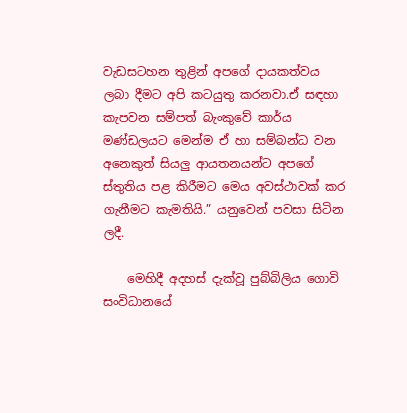වැඩසටහන තුළින් අපගේ දායකත්වය ලබා දීමට අපි කටයුතු කරනවා.ඒ සඳහා කැපවන සම්පත් බැංකුවේ කාර්ය මණ්ඩලයට මෙන්ම ඒ හා සම්බන්ධ වන අනෙකුත් සියලු ආයතනයන්ට අපගේ ස්තුතිය පළ කිරීමට මෙය අවස්ථාවක් කර ගැනීමට කැමතියි.” යනුවෙන් පවසා සිටින ලදී.

    මෙහිදී අදහස් දැක්වූ පුබ්බිලිය ගොවි සංවිධානයේ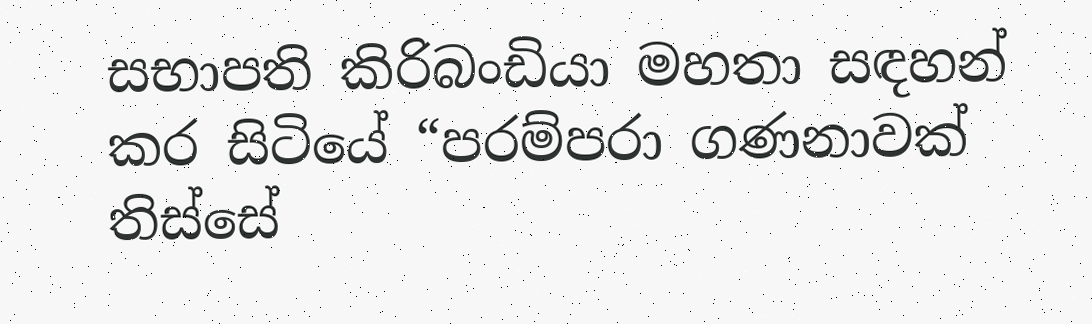සභාපති කිරිබංඩියා මහතා සඳහන් කර සිටියේ “පරම්පරා ගණනාවක් තිස්සේ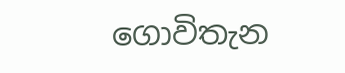ගොවිතැන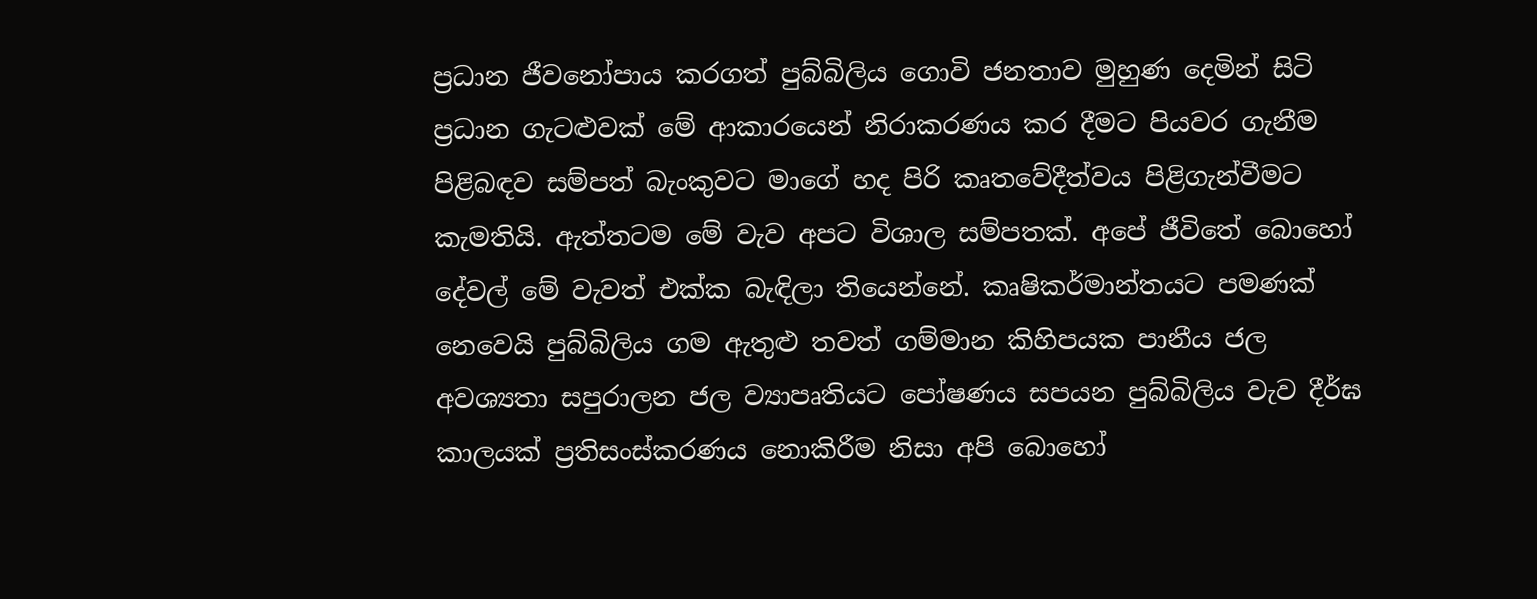ප්‍රධාන ජීවනෝපාය කරගත් පුබ්බිලිය ගොවි ජනතාව මුහුණ දෙමින් සිටි ප්‍රධාන ගැටළුවක් මේ ආකාරයෙන් නිරාකරණය කර දීමට පියවර ගැනීම පිළිබඳව සම්පත් බැංකුවට මාගේ හද පිරි කෘතවේදීත්වය පිළිගැන්වීමට කැමතියි. ඇත්තටම මේ වැව අපට විශාල සම්පතක්. අපේ ජීවිතේ බොහෝ දේවල් මේ වැවත් එක්ක බැඳිලා තියෙන්නේ. කෘෂිකර්මාන්තයට පමණක් නෙවෙයි පුබ්බිලිය ගම ඇතුළු තවත් ගම්මාන කිහිපයක පානීය ජල අවශ්‍යතා සපුරාලන ජල ව්‍යාපෘතියට පෝෂණය සපයන පුබ්බිලිය වැව දීර්ඝ කාලයක් ප්‍රතිසංස්කරණය නොකිරීම නිසා අපි බොහෝ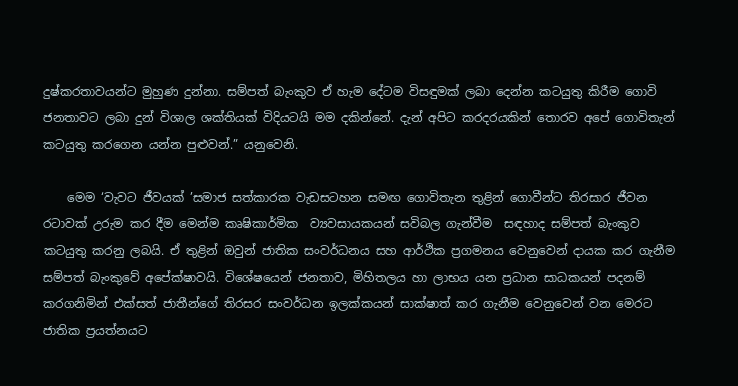දුෂ්කරතාවයන්ට මුහුණ දුන්නා. සම්පත් බැංකුව ඒ හැම දේටම විසඳුමක් ලබා දෙන්න කටයුතු කිරීම ගොවි ජනතාවට ලබා දුන් විශාල ශක්තියක් විදියටයි මම දකින්නේ. දැන් අපිට කරදරයකින් තොරව අපේ ගොවිතැන් කටයුතු කරගෙන යන්න පුළුවන්.” යනුවෙනි.

    මෙම ‘වැවට ජීවයක් ’සමාජ සත්කාරක වැඩසටහන සමඟ ගොවිතැන තුළින් ගොවීන්ට තිරසාර ජීවන රටාවක් උරුම කර දීම මෙන්ම කෘෂිකාර්මික  ව්‍යවසායකයන් සවිබල ගැන්වීම  සඳහාද සම්පත් බැංකුව කටයුතු කරනු ලබයි. ඒ තුළින් ඔවුන් ජාතික සංවර්ධනය සහ ආර්ථික ප්‍රගමනය වෙනුවෙන් දායක කර ගැනීම සම්පත් බැංකුවේ අපේක්ෂාවයි. විශේෂයෙන් ජනතාව, මිහිතලය හා ලාභය යන ප්‍රධාන සාධකයන් පදනම් කරගනිමින් එක්සත් ජාතීන්ගේ තිරසර සංවර්ධන ඉලක්කයන් සාක්ෂාත් කර ගැනීම වෙනුවෙන් වන මෙරට ජාතික ප්‍රයත්නයට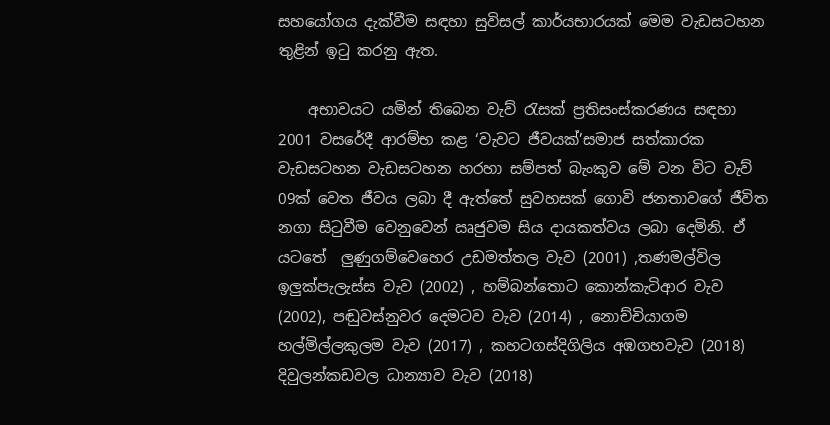සහයෝගය දැක්වීම සඳහා සුවිසල් කාර්යභාරයක් මෙම වැඩසටහන තුළින් ඉටු කරනු ඇත.

    අභාවයට යමින් තිබෙන වැව් රැසක් ප්‍රතිසංස්කරණය සඳහා 2001 වසරේදී ආරම්භ කළ ‘වැවට ජීවයක්’සමාජ සත්කාරක වැඩසටහන වැඩසටහන හරහා සම්පත් බැංකුව මේ වන විට වැව් 09ක් වෙත ජීවය ලබා දී ඇත්තේ සුවහසක් ගොවි ජනතාවගේ ජීවිත නගා සිටුවීම වෙනුවෙන් ඍජුවම සිය දායකත්වය ලබා දෙමිනි. ඒ යටතේ  ලුණුගම්වෙහෙර උඩමත්තල වැව (2001) ,තණමල්විල ඉලුක්පැලැස්ස වැව (2002) , හම්බන්තොට කොන්කැටිආර වැව (2002), පඬුවස්නුවර දෙමටව වැව (2014) , නොච්චියාගම හල්මිල්ලකුලම වැව (2017) , කහටගස්දිගිලිය අඹගහවැව (2018) දිවුලන්කඩවල ධාන්‍යාව වැව (2018)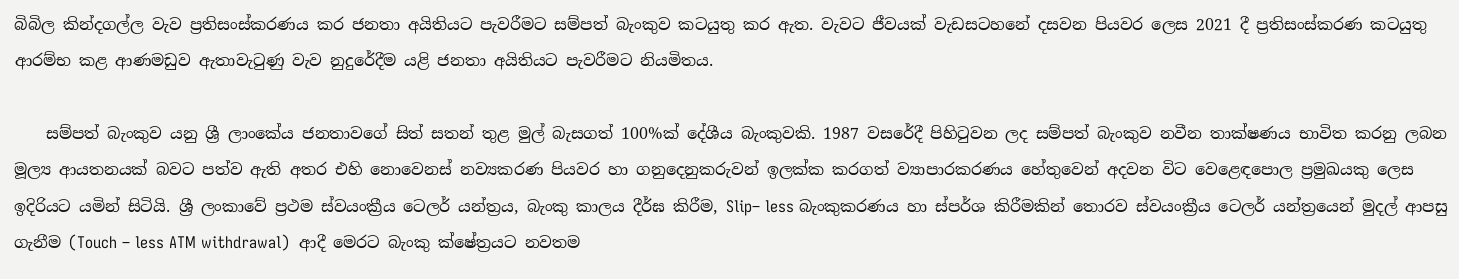බිබිල කින්දගල්ල වැව ප්‍රතිසංස්කරණය කර ජනතා අයිතියට පැවරීමට සම්පත් බැංකුව කටයුතු කර ඇත. වැවට ජීවයක් වැඩසටහනේ දසවන පියවර ලෙස 2021 දී ප්‍රතිසංස්කරණ කටයුතු ආරම්භ කළ ආණමඩුව ඇතාවැටුණු වැව නුදුරේදීම යළි ජනතා අයිතියට පැවරීමට නියමිතය.

    සම්පත් බැංකුව යනු ශ්‍රී ලාංකේය ජනතාවගේ සිත් සතන් තුළ මුල් බැසගත් 100%ක් දේශීය බැංකුවකි. 1987 වසරේදී පිහිටුවන ලද සම්පත් බැංකුව නවීන තාක්ෂණය භාවිත කරනු ලබන මූල්‍ය ආයතනයක් බවට පත්ව ඇති අතර එහි නොවෙනස් නව්‍යකරණ පියවර හා ගනුදෙනුකරුවන් ඉලක්ක කරගත් ව්‍යාපාරකරණය හේතුවෙන් අදවන විට වෙළෙඳපොල ප්‍රමුඛයකු ලෙස ඉදිරියට යමින් සිටියි. ශ්‍රී ලංකාවේ ප්‍රථම ස්වයංක්‍රීය ටෙලර් යන්ත්‍රය, බැංකු කාලය දීර්ඝ කිරීම, Slip– less බැංකුකරණය හා ස්පර්ශ කිරීමකින් තොරව ස්වයංක්‍රීය ටෙලර් යන්ත්‍රයෙන් මුදල් ආපසු ගැනීම (Touch – less ATM withdrawal)  ආදී මෙරට බැංකු ක්ෂේත්‍රයට නවතම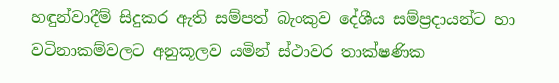හඳුන්වාදීම් සිදුකර ඇති සම්පත් බැංකුව දේශීය සම්ප්‍රදායන්ට හා වටිනාකම්වලට අනුකූලව යමින් ස්ථාවර තාක්ෂණික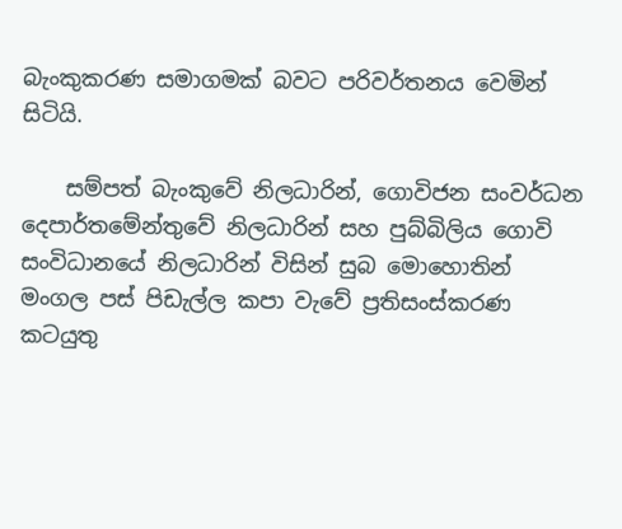බැංකුකරණ සමාගමක් බවට පරිවර්තනය වෙමින් සිටියි.

    සම්පත් බැංකුවේ නිලධාරින්, ගොවිජන සංවර්ධන දෙපාර්තමේන්තුවේ නිලධාරින් සහ පුබ්බිලිය ගොවි සංවිධානයේ නිලධාරින් විසින් සුබ මොහොතින් මංගල පස් පිඩැල්ල කපා වැවේ ප්‍රතිසංස්කරණ කටයුතු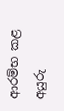ආරම්භ කළ අයුරු